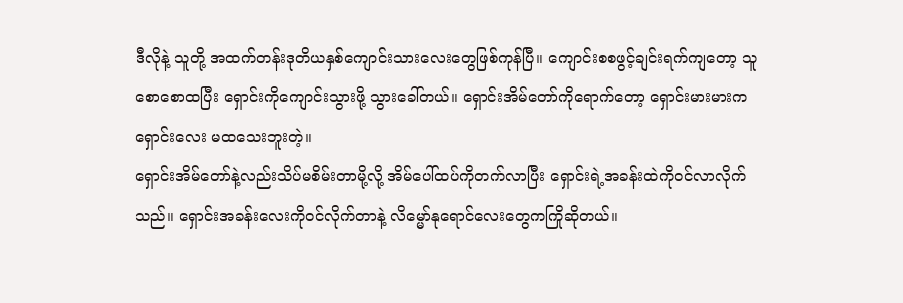ဒီလိုနဲ့ သူတို့ အထက်တန်းဒုတိယနှစ်ကျောင်းသားလေးတွေဖြစ်ကုန်ပြီ။ ကျောင်းစစဖွင့်ချင်းရက်ကျတော့ သူစောစောထပြီး ရှောင်းကိုကျောင်းသွားဖို့ သွားခေါ်တယ်။ ရှောင်းအိမ်တော်ကိုရောက်တော့ ရှောင်းမားမားက ရှောင်းလေး မထသေးဘူးတဲ့။
ရှောင်းအိမ်တော်နဲ့လည်းသိပ်မစိမ်းတာမို့လို့ အိမ်ပေါ်ထပ်ကိုတက်လာပြီး ရှောင်းရဲ့အခန်းထဲကို၀င်လာလိုက်သည်။ ရှောင်းအခန်းလေးကို၀င်လိုက်တာနဲ့ လိမ္မော်နုရောင်လေးတွေကကြိုဆိုတယ်။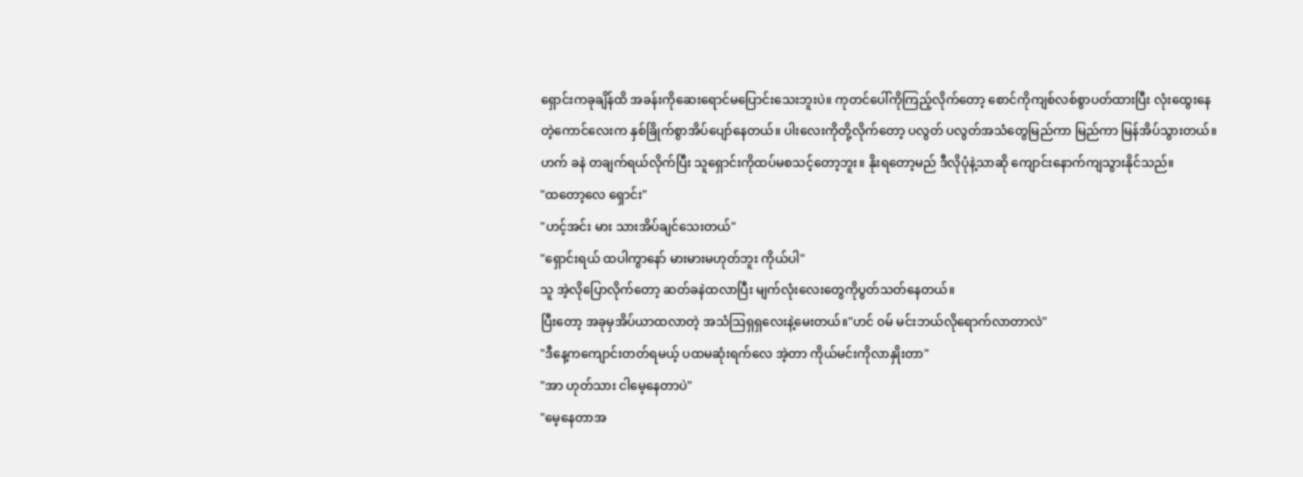ရှောင်းကခုချိန်ထိ အခန်းကိုဆေးရောင်မပြောင်းသေးဘူးပဲ။ ကုတင်ပေါ်ကိုကြည့်လိုက်တော့ စောင်ကိုကျစ်လစ်စွာပတ်ထားပြီး လုံးထွေးနေတဲ့ကောင်လေးက နှစ်ခြိုက်စွာအိပ်ပျော်နေတယ်။ ပါးလေးကိုတို့လိုက်တော့ ပလွတ် ပလွတ်အသံတွေမြည်ကာ မြည်ကာ မြန်အိပ်သွားတယ်။
ဟက် ခနဲ တချက်ရယ်လိုက်ပြီး သူရှောင်းကိုထပ်မစသင့်တော့ဘူး။ နိုးရတော့မည် ဒီလိုပုံနဲ့သာဆို ကျောင်းနောက်ကျသွားနိုင်သည်။
"ထတော့လေ ရှောင်း"
"ဟင့်အင်း မား သားအိပ်ချင်သေးတယ်"
"ရှောင်းရယ် ထပါကွာနော် မားမားမဟုတ်ဘူး ကိုယ်ပါ"
သူ အဲ့လိုပြောလိုက်တော့ ဆတ်ခနဲထလာပြီး မျက်လုံးလေးတွေကိုပွတ်သတ်နေတယ်။
ပြီးတော့ အခုမှအိပ်ယာထလာတဲ့ အသံဩရှရှလေးနဲ့မေးတယ်။"ဟင် ၀မ် မင်းဘယ်လိုရောက်လာတာလဲ"
"ဒီနေ့ကကျောင်းတတ်ရမယ့် ပထမဆုံးရက်လေ အဲ့တာ ကိုယ်မင်းကိုလာနှိုးတာ"
"အာ ဟုတ်သား ငါမေ့နေတာပဲ"
"မေ့နေတာအ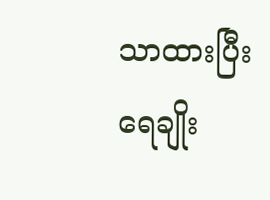သာထားပြီး ရေချိုး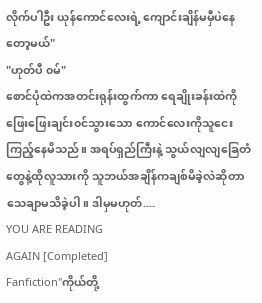လိုက်ပါဦး ယုန်ကောင်လေးရဲ့ ကျောင်းချိန်မမှီပဲနေတော့မယ်"
"ဟုတ်ပီ ၀မ်"
စောင်ပုံထဲကအတင်းရုန်းထွက်ကာ ရေချိုးခန်းထဲကို ဖြေးဖြေးချင်း၀င်သွားသော ကောင်လေးကိုသူငေးကြည့်နေမိသည်။ အရပ်ရှည်ကြီးနဲ့ သွယ်လျလျခြေတံတွေနဲ့ထိုလူသားကို သူဘယ်အချိန်ကချစ်မိခဲ့လဲဆိုတာသေချာမသိခဲ့ပါ။ ဒါမှမဟုတ်....
YOU ARE READING
AGAIN [Completed]
Fanfiction"ကိုယ်တို့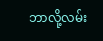ဘာလို့လမ်း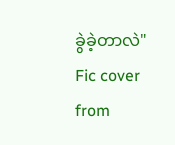ခွဲခဲ့တာလဲ" Fic cover from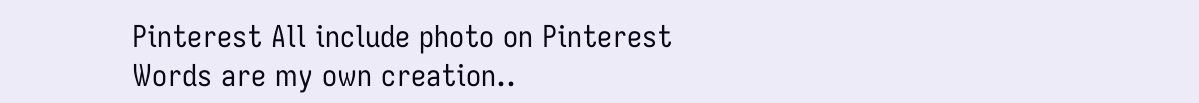Pinterest All include photo on Pinterest Words are my own creation..